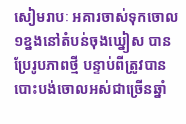សៀមរាបៈ អគារចាស់ទុកចោល១ខ្នងនៅតំបន់ចុងឃ្នៀស បានប្រែរូបភាពថ្មី បន្ទាប់ពីត្រូវបានបោះបង់ចោលអស់ជាច្រើនឆ្នាំ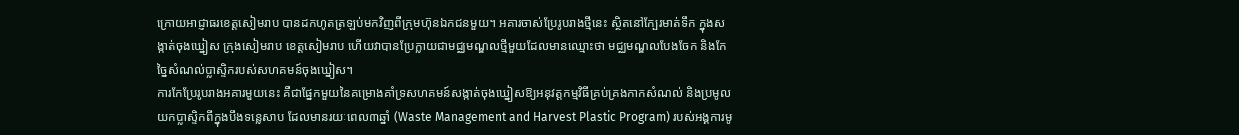ក្រោយអាជ្ញាធរខេត្តសៀមរាប បានដកហូតត្រឡប់មកវិញពីក្រុមហ៊ុនឯកជនមួយ។ អគារចាស់ប្រែរូបរាងថ្មីនេះ ស្ថិតនៅក្បែរមាត់ទឹក ក្នុងសង្កាត់ចុងឃ្នៀស ក្រុងសៀមរាប ខេត្តសៀមរាប ហើយវាបានប្រែក្លាយជាមជ្ឈមណ្ឌលថ្មីមួយដែលមានឈ្មោះថា មជ្ឈមណ្ឌលបែងចែក និងកែច្នៃសំណល់ប្លាស្ទិករបស់សហគមន៍ចុងឃ្នៀស។
ការកែប្រែរូបរាងអគារមួយនេះ គឺជាផ្នែកមួយនៃគម្រោងគាំទ្រសហគមន៍សង្កាត់ចុងឃ្នៀសឱ្យអនុវត្តកម្មវិធីគ្រប់គ្រងកាកសំណល់ និងប្រមូលយកប្លាស្ទិកពីក្នុងបឹងទន្លេសាប ដែលមានរយៈពេល៣ឆ្នាំ (Waste Management and Harvest Plastic Program) របស់អង្គការមូ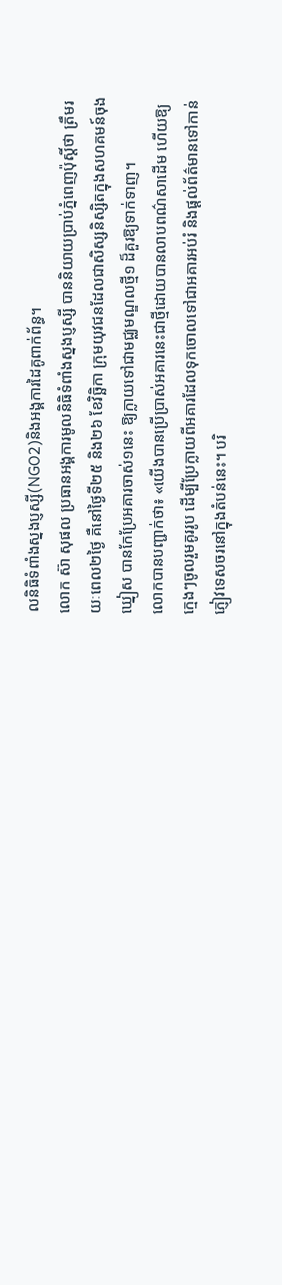លនិធិទំពាំងស្នងប្ញស្សី(NGO2)និងអង្គការដៃគូពាក់ព័ន្ធ។
លោក ស៊ា សុផល ប្រធានអង្គការមូលនិធិទំពាំងស្នងប្ញស្សី បាននិយាយប្រាប់ភ្នំពេញប៉ុស្តិ៍ថា ត្រឹមរយៈពេល២ថ្ងៃ គឺនៅថ្ងៃទី២៥ និង២៦ ខែវិច្ឆិកា ក្រុមយុវជនដែលជាសិស្សនិស្សិតក្នុងសហគមន៍ចុងឃ្នៀស បានកែប្រែអគារចាស់១នេះ ឱ្យក្លាយទៅជាមជ្ឈមណ្ឌលថ្មី១ ដ៏គួរឱ្យទាក់ទាញ។
លោកបានបញ្ជាក់ថា៖ «យើងបានប្រើប្រាស់អគារនេះជាថ្មីដោយបានលាបពណ៌សាដើម ហើយឱ្យក្មេងៗចូលរួមគូររូប ដើម្បីប្រែក្លាយពីអគារដែលទុកចោលទៅជាអគារអប់រំ និងផ្តល់ព័ត៌មានទៅកាន់ភ្ញៀវទេសចរនៅក្នុងតំបន់នេះ។ បរិ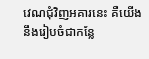វេណជុំវិញអគារនេះ គឺយើងនឹងរៀបចំជាកន្លែ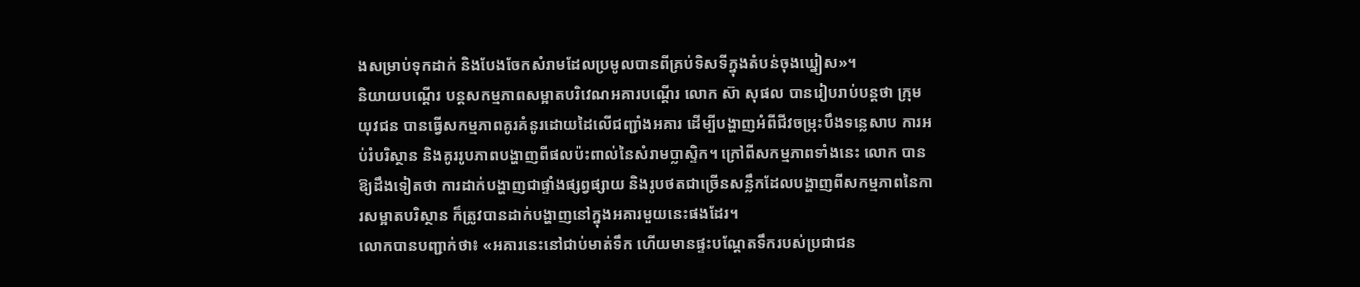ងសម្រាប់ទុកដាក់ និងបែងចែកសំរាមដែលប្រមូលបានពីគ្រប់ទិសទីក្នុងតំបន់ចុងឃ្នៀស»។
និយាយបណ្តើរ បន្តសកម្មភាពសម្អាតបរិវេណអគារបណ្តើរ លោក ស៊ា សុផល បានរៀបរាប់បន្តថា ក្រុមយុវជន បានធ្វើសកម្មភាពគូរគំនូរដោយដៃលើជញ្ជាំងអគារ ដើម្បីបង្ហាញអំពីជីវចម្រុះបឹងទន្លេសាប ការអប់រំបរិស្ថាន និងគូររូបភាពបង្ហាញពីផលប៉ះពាល់នៃសំរាមប្លាស្ទិក។ ក្រៅពីសកម្មភាពទាំងនេះ លោក បានឱ្យដឹងទៀតថា ការដាក់បង្ហាញជាផ្ទាំងផ្សព្វផ្សាយ និងរូបថតជាច្រើនសន្លឹកដែលបង្ហាញពីសកម្មភាពនៃការសម្អាតបរិស្ថាន ក៏ត្រូវបានដាក់បង្ហាញនៅក្នុងអគារមួយនេះផងដែរ។
លោកបានបញ្ជាក់ថា៖ «អគារនេះនៅជាប់មាត់ទឹក ហើយមានផ្ទះបណ្តែតទឹករបស់ប្រជាជន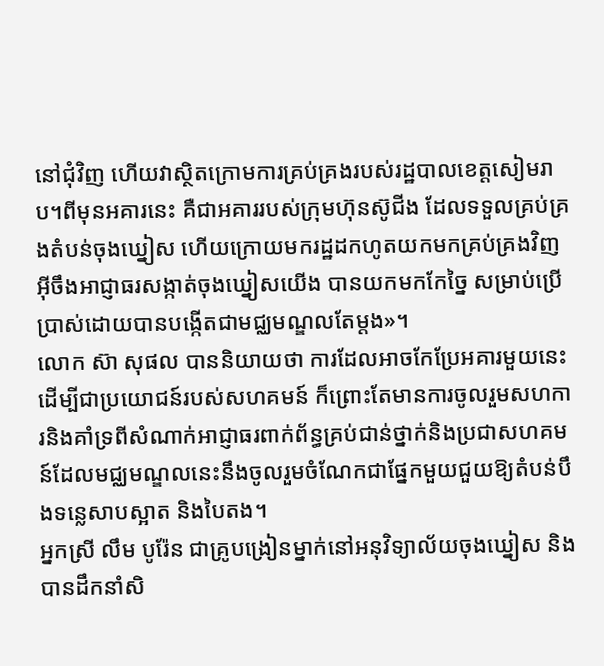នៅជុំវិញ ហើយវាស្ថិតក្រោមការគ្រប់គ្រងរបស់រដ្ឋបាលខេត្តសៀមរាប។ពីមុនអគារនេះ គឺជាអគាររបស់ក្រុមហ៊ុនស៊ូជីង ដែលទទួលគ្រប់គ្រងតំបន់ចុងឃ្នៀស ហើយក្រោយមករដ្ឋដកហូតយកមកគ្រប់គ្រងវិញអ៊ីចឹងអាជ្ញាធរសង្កាត់ចុងឃ្នៀសយើង បានយកមកកែច្នៃ សម្រាប់ប្រើប្រាស់ដោយបានបង្កើតជាមជ្ឈមណ្ឌលតែម្តង»។
លោក ស៊ា សុផល បាននិយាយថា ការដែលអាចកែប្រែអគារមួយនេះដើម្បីជាប្រយោជន៍របស់សហគមន៍ ក៏ព្រោះតែមានការចូលរួមសហការនិងគាំទ្រពីសំណាក់អាជ្ញាធរពាក់ព័ន្ធគ្រប់ជាន់ថ្នាក់និងប្រជាសហគមន៍ដែលមជ្ឈមណ្ឌលនេះនឹងចូលរួមចំណែកជាផ្នែកមួយជួយឱ្យតំបន់បឹងទន្លេសាបស្អាត និងបៃតង។
អ្នកស្រី លឹម បូរ៉ែន ជាគ្រូបង្រៀនម្នាក់នៅអនុវិទ្យាល័យចុងឃ្នៀស និងបានដឹកនាំសិ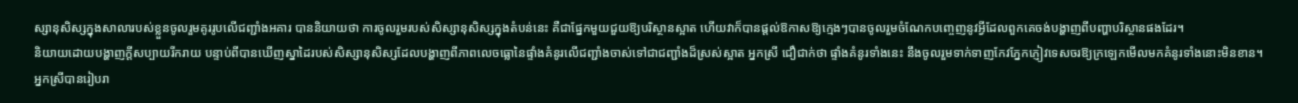ស្សានុសិស្សក្នុងសាលារបស់ខ្លួនចូលរួមគូររូបលើជញ្ជាំងអគារ បាននិយាយថា ការចូលរួមរបស់សិស្សានុសិស្សក្នុងតំបន់នេះ គឺជាផ្នែកមួយជួយឱ្យបរិស្ថានស្អាត ហើយវាក៏បានផ្តល់ឱកាសឱ្យក្មេងៗបានចូលរួមចំណែកបញ្ចេញនូវអ្វីដែលពួកគេចង់បង្ហាញពីបញ្ហាបរិស្ថានផងដែរ។
និយាយដោយបង្ហាញក្តីសប្បាយរីករាយ បន្ទាប់ពីបានឃើញស្នាដៃរបស់សិស្សានុសិស្សដែលបង្ហាញពីភាពលេចធ្លោនៃផ្ទាំងគំនូរលើជញ្ជាំងចាស់ទៅជាជញ្ជាំងដ៏ស្រស់ស្អាត អ្នកស្រី ជឿជាក់ថា ផ្ទាំងគំនូរទាំងនេះ នឹងចូលរួមទាក់ទាញកែវភ្នែកភ្ញៀវទេសចរឱ្យក្រឡេកមើលមកគំនូរទាំងនោះមិនខាន។
អ្នកស្រីបានរៀបរា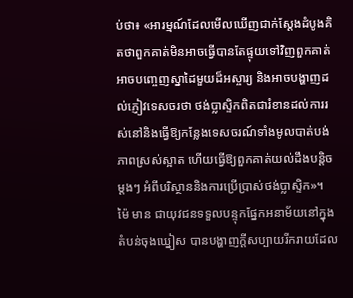ប់ថា៖ «អារម្មណ៍ដែលមើលឃើញជាក់ស្តែងដំបូងគិតថាពួកគាត់មិនអាចធ្វើបានតែផ្ទុយទៅវិញពួកគាត់អាចបញ្ចេញស្នាដៃមួយដ៏អស្ចារ្យ និងអាចបង្ហាញដល់ភ្ញៀវទេសចរថា ថង់ប្លាស្ទិកពិតជារំខានដល់ការរស់នៅនិងធ្វើឱ្យកន្លែងទេសចរណ៍ទាំងមូលបាត់បង់ភាពស្រស់ស្អាត ហើយធ្វើឱ្យពួកគាត់យល់ដឹងបន្តិចម្តងៗ អំពីបរិស្ថាននិងការប្រើប្រាស់ថង់ប្លាស្ទិក»។
ម៉ៃ មាន ជាយុវជនទទួលបន្ទុកផ្នែកអនាម័យនៅក្នុងតំបន់ចុងឃ្នៀស បានបង្ហាញក្តីសប្បាយរីករាយដែល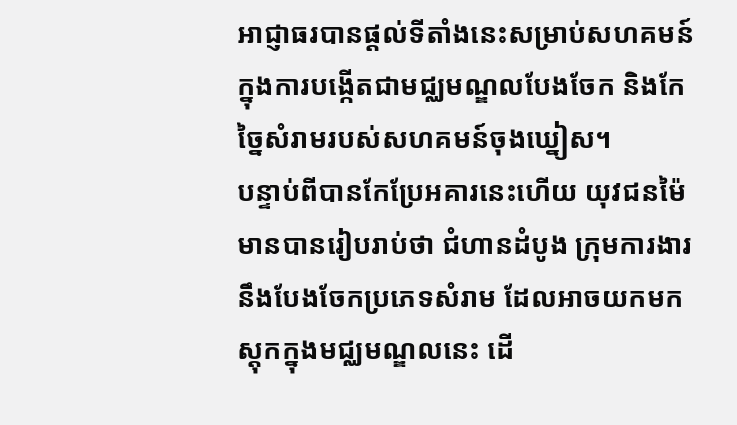អាជ្ញាធរបានផ្តល់ទីតាំងនេះសម្រាប់សហគមន៍ក្នុងការបង្កើតជាមជ្ឈមណ្ឌលបែងចែក និងកែច្នៃសំរាមរបស់សហគមន៍ចុងឃ្នៀស។
បន្ទាប់ពីបានកែប្រែអគារនេះហើយ យុវជនម៉ៃ មានបានរៀបរាប់ថា ជំហានដំបូង ក្រុមការងារ នឹងបែងចែកប្រភេទសំរាម ដែលអាចយកមកស្តុកក្នុងមជ្ឈមណ្ឌលនេះ ដើ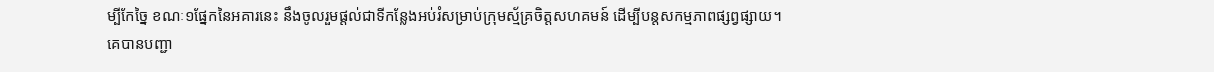ម្បីកែច្នៃ ខណៈ១ផ្នែកនៃអគារនេះ នឹងចូលរួមផ្តល់ជាទីកន្លែងអប់រំសម្រាប់ក្រុមស្ម័គ្រចិត្តសហគមន៍ ដើម្បីបន្តសកម្មភាពផ្សព្វផ្សាយ។
គេបានបញ្ជា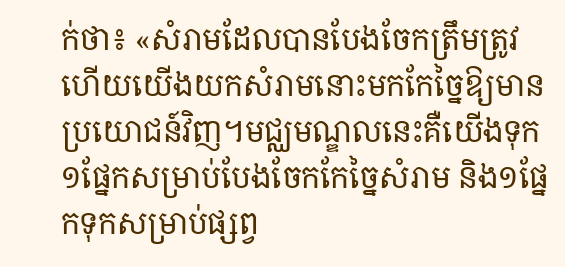ក់ថា៖ «សំរាមដែលបានបែងចែកត្រឹមត្រូវហើយយើងយកសំរាមនោះមកកែច្នៃឱ្យមានប្រយោជន៍វិញ។មជ្ឈមណ្ឌលនេះគឺយើងទុក១ផ្នែកសម្រាប់បែងចែកកែច្នៃសំរាម និង១ផ្នែកទុកសម្រាប់ផ្សព្វ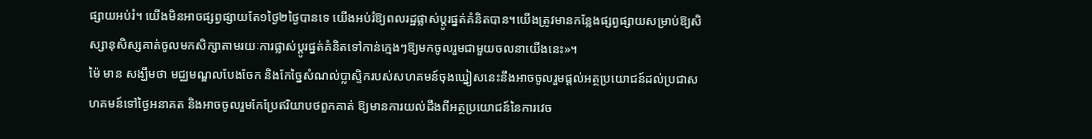ផ្សាយអប់រំ។ យើងមិនអាចផ្សព្វផ្សាយតែ១ថ្ងៃ២ថ្ងៃបានទេ យើងអប់រំឱ្យពលរដ្ឋផ្លាស់ប្តូរផ្នត់គំនិតបាន។យើងត្រូវមានកន្លែងផ្សព្វផ្សាយសម្រាប់ឱ្យសិស្សានុសិស្សគាត់ចូលមកសិក្សាតាមរយៈការផ្លាស់ប្តូរផ្នត់គំនិតទៅកាន់ក្មេងៗឱ្យមកចូលរួមជាមួយចលនាយើងនេះ»។
ម៉ៃ មាន សង្ឃឹមថា មជ្ឈមណ្ឌលបែងចែក និងកែច្នៃសំណល់ប្លាស្ទិករបស់សហគមន៍ចុងឃ្នៀសនេះនឹងអាចចូលរួមផ្តល់អត្ថប្រយោជន៍ដល់ប្រជាសហគមន៍ទៅថ្ងៃអនាគត និងអាចចូលរួមកែប្រែឥរិយាបថពួកគាត់ ឱ្យមានការយល់ដឹងពីអត្ថប្រយោជន៍នៃការវេច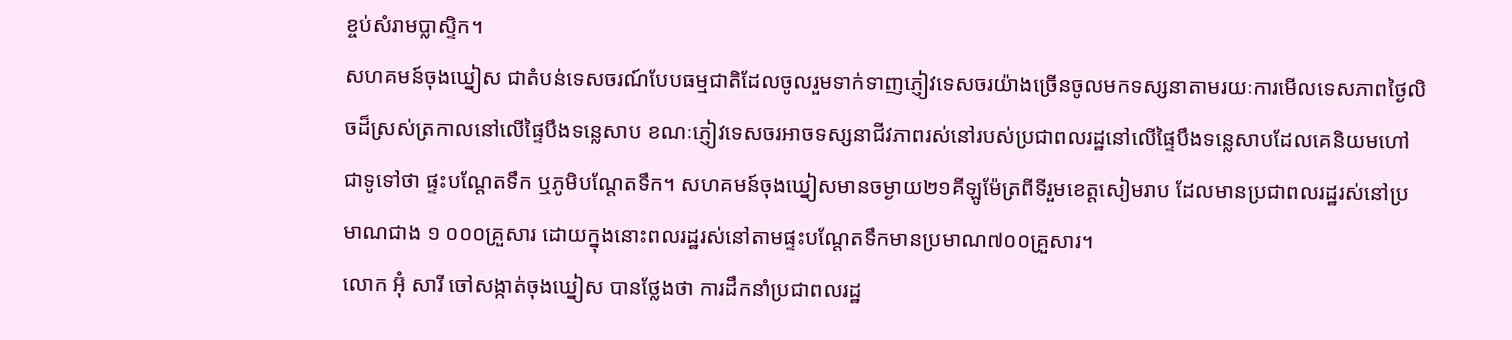ខ្ចប់សំរាមប្លាស្ទិក។
សហគមន៍ចុងឃ្នៀស ជាតំបន់ទេសចរណ៍បែបធម្មជាតិដែលចូលរួមទាក់ទាញភ្ញៀវទេសចរយ៉ាងច្រើនចូលមកទស្សនាតាមរយៈការមើលទេសភាពថ្ងៃលិចដ៏ស្រស់ត្រកាលនៅលើផ្ទៃបឹងទន្លេសាប ខណៈភ្ញៀវទេសចរអាចទស្សនាជីវភាពរស់នៅរបស់ប្រជាពលរដ្ឋនៅលើផ្ទៃបឹងទន្លេសាបដែលគេនិយមហៅជាទូទៅថា ផ្ទះបណ្ដែតទឹក ឬភូមិបណ្ដែតទឹក។ សហគមន៍ចុងឃ្នៀសមានចម្ងាយ២១គីឡូម៉ែត្រពីទីរួមខេត្តសៀមរាប ដែលមានប្រជាពលរដ្ឋរស់នៅប្រមាណជាង ១ ០០០គ្រួសារ ដោយក្នុងនោះពលរដ្ឋរស់នៅតាមផ្ទះបណ្តែតទឹកមានប្រមាណ៧០០គ្រួសារ។
លោក អ៊ុំ សារី ចៅសង្កាត់ចុងឃ្នៀស បានថ្លែងថា ការដឹកនាំប្រជាពលរដ្ឋ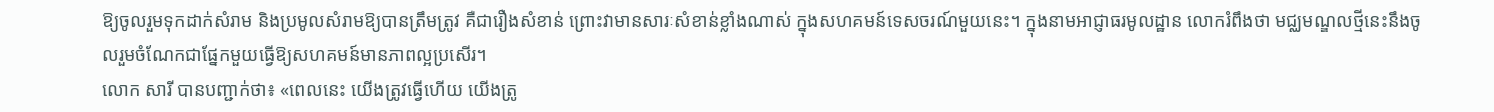ឱ្យចូលរួមទុកដាក់សំរាម និងប្រមូលសំរាមឱ្យបានត្រឹមត្រូវ គឺជារឿងសំខាន់ ព្រោះវាមានសារៈសំខាន់ខ្លាំងណាស់ ក្នុងសហគមន៍ទេសចរណ៍មួយនេះ។ ក្នុងនាមអាជ្ញាធរមូលដ្ឋាន លោករំពឹងថា មជ្ឈមណ្ឌលថ្មីនេះនឹងចូលរួមចំណែកជាផ្នែកមួយធ្វើឱ្យសហគមន៍មានភាពល្អប្រសើរ។
លោក សារី បានបញ្ជាក់ថា៖ «ពេលនេះ យើងត្រូវធ្វើហើយ យើងត្រូ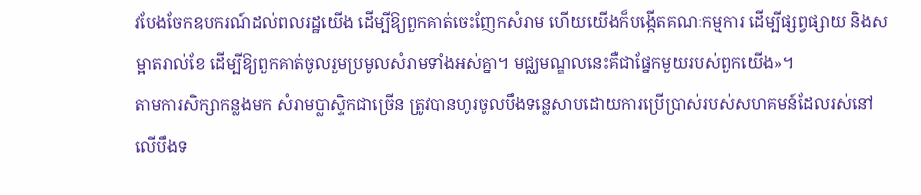វបែងចែកឧបករណ៍ដល់ពលរដ្ឋយើង ដើម្បីឱ្យពួកគាត់ចេះញែកសំរាម ហើយយើងក៏បង្កើតគណៈកម្មការ ដើម្បីផ្សព្វផ្សាយ និងសម្អាតរាល់ខែ ដើម្បីឱ្យពួកគាត់ចូលរួមប្រមូលសំរាមទាំងអស់គ្នា។ មជ្ឈមណ្ឌលនេះគឺជាផ្នែកមួយរបស់ពួកយើង»។
តាមការសិក្សាកន្លងមក សំរាមប្លាស្ទិកជាច្រើន ត្រូវបានហូរចូលបឹងទន្លេសាបដោយការប្រើប្រាស់របស់សហគមន៍ដែលរស់នៅលើបឹងទ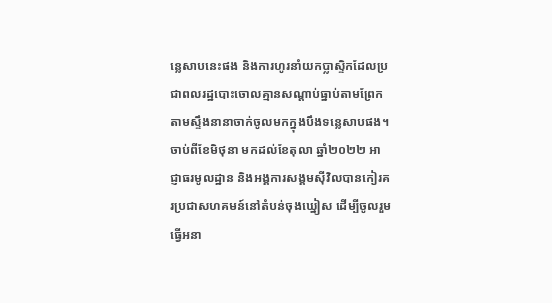ន្លេសាបនេះផង និងការហូរនាំយកប្លាស្ទិកដែលប្រជាពលរដ្ឋបោះចោលគ្មានសណ្តាប់ធ្នាប់តាមព្រែក តាមស្ទឹងនានាចាក់ចូលមកក្នុងបឹងទន្លេសាបផង។ ចាប់ពីខែមិថុនា មកដល់ខែតុលា ឆ្នាំ២០២២ អាជ្ញាធរមូលដ្ឋាន និងអង្គការសង្គមស៊ីវិលបានកៀរគរប្រជាសហគមន៍នៅតំបន់ចុងឃ្នៀស ដើម្បីចូលរួមធ្វើអនា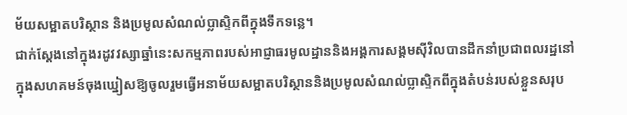ម័យសម្អាតបរិស្ថាន និងប្រមូលសំណល់ប្លាស្ទិកពីក្នុងទឹកទន្លេ។
ជាក់ស្តែងនៅក្នុងរដូវវស្សាឆ្នាំនេះសកម្មភាពរបស់អាជ្ញាធរមូលដ្ឋាននិងអង្គការសង្គមស៊ីវិលបានដឹកនាំប្រជាពលរដ្ឋនៅក្នុងសហគមន៍ចុងឃ្នៀសឱ្យចូលរួមធ្វើអនាម័យសម្អាតបរិស្ថាននិងប្រមូលសំណល់ប្លាស្ទិកពីក្នុងតំបន់របស់ខ្លួនសរុប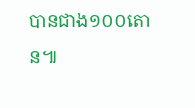បានជាង១០០តោន៕